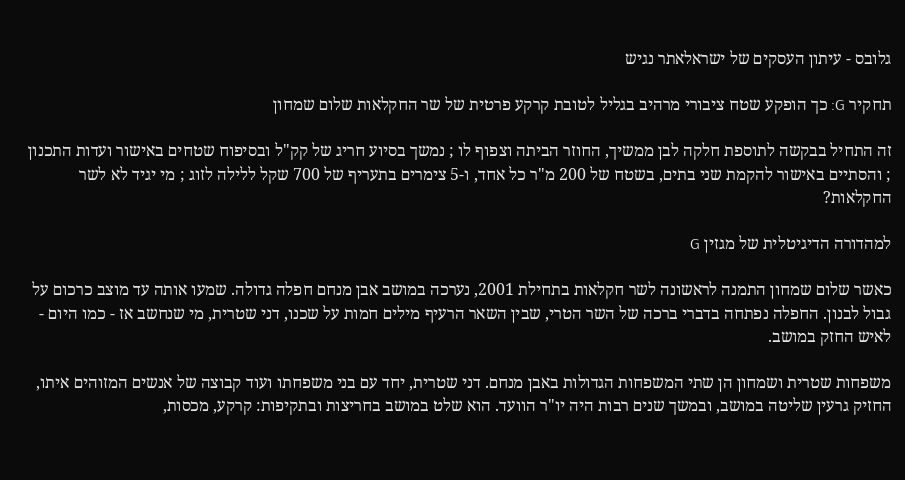גלובס - עיתון העסקים של ישראלאתר נגיש

תחקיר G: כך הופקע שטח ציבורי מרהיב בגליל לטובת קרקע פרטית של שר החקלאות שלום שמחון

זה התחיל בבקשה לתוספת חלקה לבן ממשיך, החוזר הביתה וצפוף לו ; נמשך בסיוע חריג של קק"ל ובסיפוח שטחים באישור ועדות התכנון ; והסתיים באישור להקמת שני בתים, בשטח של 200 מ"ר כל אחד, ו-5 צימרים בתעריף של 700 שקל ללילה לזוג ; מי יגיד לא לשר החקלאות?

למהדורה הדיגיטלית של מגזין G

כאשר שלום שמחון התמנה לראשונה לשר חקלאות בתחילת 2001, נערכה במושב אבן מנחם חפלה גדולה. שמעו אותה עד מוצב כרכום על גבול לבנון. החפלה נפתחה בדברי ברכה של השר הטרי, שבין השאר הרעיף מילים חמות על שכנו, דני שטרית, מי שנחשב אז - כמו היום - לאיש החזק במושב.

משפחות שטרית ושמחון הן שתי המשפחות הגדולות באבן מנחם. דני שטרית, יחד עם בני משפחתו ועוד קבוצה של אנשים המזוהים איתו, החזיק גרעין שליטה במושב, ובמשך שנים רבות היה יו"ר הוועד. הוא שלט במושב בחריצות ובתקיפות: קרקע, מכסות,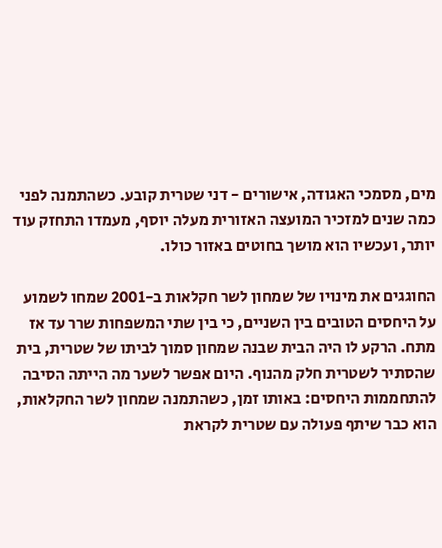מים, מסמכי האגודה, אישורים - דני שטרית קובע. כשהתמנה לפני כמה שנים למזכיר המועצה האזורית מעלה יוסף, מעמדו התחזק עוד יותר, ועכשיו הוא מושך בחוטים באזור כולו.

החוגגים את מינויו של שמחון לשר חקלאות ב-2001 שמחו לשמוע על היחסים הטובים בין השניים, כי בין שתי המשפחות שרר עד אז מתח. הרקע לו היה הבית שבנה שמחון סמוך לביתו של שטרית, בית שהסתיר לשטרית חלק מהנוף. היום אפשר לשער מה הייתה הסיבה להתחממות היחסים: באותו זמן, כשהתמנה שמחון לשר החקלאות, הוא כבר שיתף פעולה עם שטרית לקראת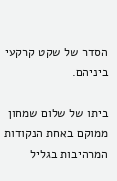הסדר של שקט קרקעי ביניהם.

ביתו של שלום שמחון ממוקם באחת הנקודות המרהיבות בגליל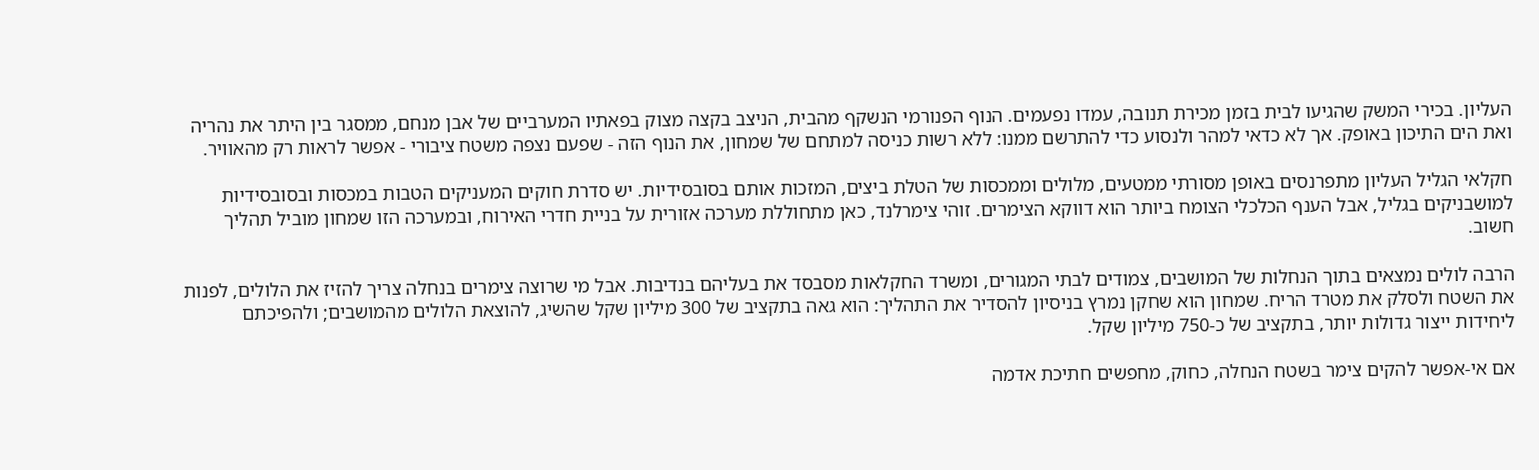העליון. בכירי המשק שהגיעו לבית בזמן מכירת תנובה, עמדו נפעמים. הנוף הפנורמי הנשקף מהבית, הניצב בקצה מצוק בפאתיו המערביים של אבן מנחם, ממסגר בין היתר את נהריה ואת הים התיכון באופק. אך לא כדאי למהר ולנסוע כדי להתרשם ממנו: ללא רשות כניסה למתחם של שמחון, את הנוף הזה - שפעם נצפה משטח ציבורי - אפשר לראות רק מהאוויר.

חקלאי הגליל העליון מתפרנסים באופן מסורתי ממטעים, מלולים וממכסות של הטלת ביצים, המזכות אותם בסובסידיות. יש סדרת חוקים המעניקים הטבות במכסות ובסובסידיות למושבניקים בגליל, אבל הענף הכלכלי הצומח ביותר הוא דווקא הצימרים. זוהי צימרלנד, כאן מתחוללת מערכה אזורית על בניית חדרי האירוח, ובמערכה הזו שמחון מוביל תהליך חשוב.

הרבה לולים נמצאים בתוך הנחלות של המושבים, צמודים לבתי המגורים, ומשרד החקלאות מסבסד את בעליהם בנדיבות. אבל מי שרוצה צימרים בנחלה צריך להזיז את הלולים, לפנות את השטח ולסלק את מטרד הריח. שמחון הוא שחקן נמרץ בניסיון להסדיר את התהליך: הוא גאה בתקציב של 300 מיליון שקל שהשיג, להוצאת הלולים מהמושבים; ולהפיכתם ליחידות ייצור גדולות יותר, בתקציב של כ-750 מיליון שקל.

אם אי-אפשר להקים צימר בשטח הנחלה, כחוק, מחפשים חתיכת אדמה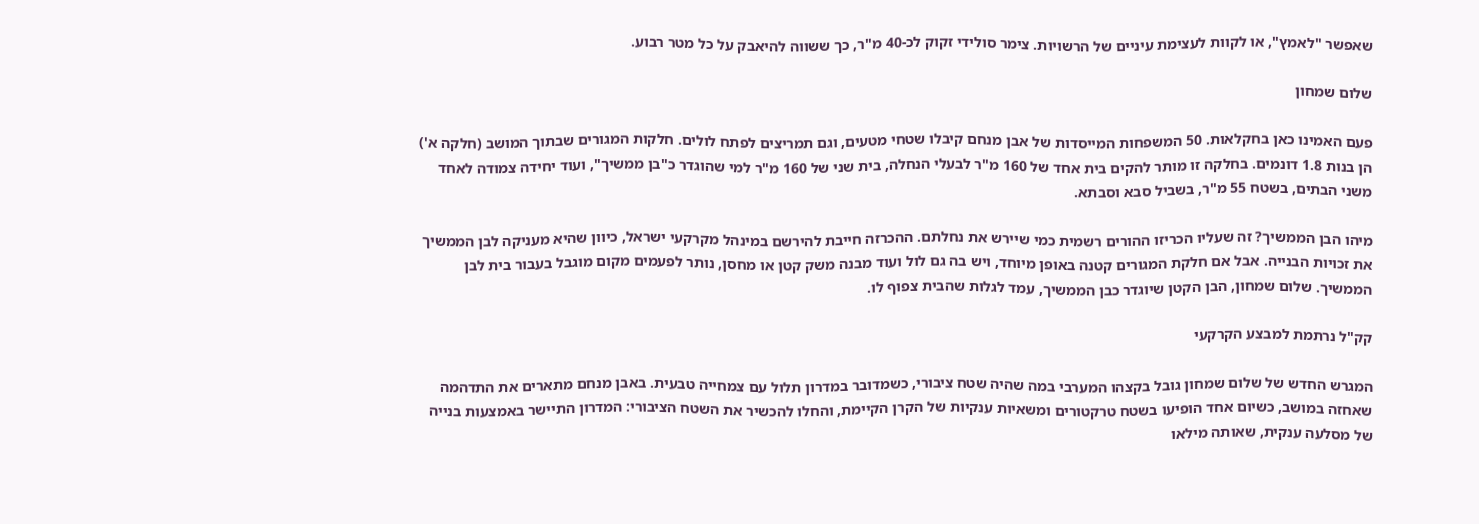שאפשר "לאמץ", או לקוות לעצימת עיניים של הרשויות. צימר סולידי זקוק לכ-40 מ"ר, כך ששווה להיאבק על כל מטר רבוע.

שלום שמחון

פעם האמינו כאן בחקלאות. 50 המשפחות המייסדות של אבן מנחם קיבלו שטחי מטעים, וגם תמריצים לפתח לולים. חלקות המגורים שבתוך המושב (חלקה א') הן בנות 1.8 דונמים. בחלקה זו מותר להקים בית אחד של 160 מ"ר לבעלי הנחלה, בית שני של 160 מ"ר למי שהוגדר כ"בן ממשיך", ועוד יחידה צמודה לאחד משני הבתים, בשטח 55 מ"ר, בשביל סבא וסבתא.

מיהו הבן הממשיך? זה שעליו הכריזו ההורים רשמית כמי שיירש את נחלתם. ההכרזה חייבת להירשם במינהל מקרקעי ישראל, כיוון שהיא מעניקה לבן הממשיך את זכויות הבנייה. אבל אם חלקת המגורים קטנה באופן מיוחד, ויש בה גם לול ועוד מבנה משק קטן או מחסן, נותר לפעמים מקום מוגבל בעבור בית לבן הממשיך. שלום שמחון, הבן הקטן שיוגדר כבן הממשיך, עמד לגלות שהבית צפוף לו.

קק"ל נרתמת למבצע הקרקעי

המגרש החדש של שלום שמחון גובל בקצהו המערבי במה שהיה שטח ציבורי, כשמדובר במדרון תלול עם צמחייה טבעית. באבן מנחם מתארים את התדהמה שאחזה במושב, כשיום אחד הופיעו בשטח טרקטורים ומשאיות ענקיות של הקרן הקיימת, והחלו להכשיר את השטח הציבורי: המדרון התיישר באמצעות בנייה של מסלעה ענקית, שאותה מילאו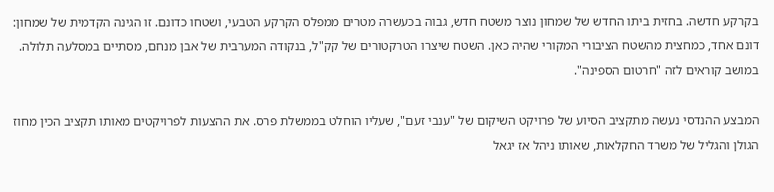בקרקע חדשה. בחזית ביתו החדש של שמחון נוצר משטח חדש, גבוה בכעשרה מטרים ממפלס הקרקע הטבעי, ושטחו כדונם. זו הגינה הקדמית של שמחון: דונם אחד, כמחצית מהשטח הציבורי המקורי שהיה כאן. השטח שיצרו הטרקטורים של קק"ל, בנקודה המערבית של אבן מנחם, מסתיים במסלעה תלולה. במושב קוראים לזה "חרטום הספינה".

המבצע ההנדסי נעשה מתקציב הסיוע של פרויקט השיקום של "ענבי זעם", שעליו הוחלט בממשלת פרס. את ההצעות לפרויקטים מאותו תקציב הכין מחוז הגולן והגליל של משרד החקלאות, שאותו ניהל אז יגאל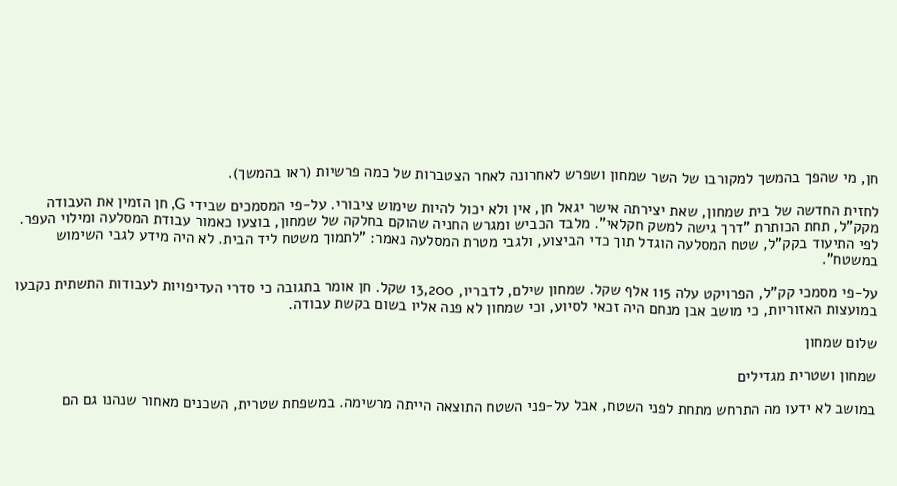חן, מי שהפך בהמשך למקורבו של השר שמחון ושפרש לאחרונה לאחר הצטברות של כמה פרשיות (ראו בהמשך).

לחזית החדשה של בית שמחון, שאת יצירתה אישר יגאל חן, אין ולא יכול להיות שימוש ציבורי. על-פי המסמכים שבידי G, חן הזמין את העבודה מקק"ל, תחת הכותרת "דרך גישה למשק חקלאי". מלבד הכביש ומגרש החניה שהוקם בחלקה של שמחון, בוצעו כאמור עבודת המסלעה ומילוי העפר. לפי התיעוד בקק"ל, שטח המסלעה הוגדל תוך כדי הביצוע, ולגבי מטרת המסלעה נאמר: "לתמוך משטח ליד הבית. לא היה מידע לגבי השימוש במשטח".

על-פי מסמכי קק"ל, הפרויקט עלה 115 אלף שקל. שמחון שילם, לדבריו, 13,200 שקל. חן אומר בתגובה כי סדרי העדיפויות לעבודות התשתית נקבעו במועצות האזוריות, כי מושב אבן מנחם היה זכאי לסיוע, וכי שמחון לא פנה אליו בשום בקשת עבודה.

שלום שמחון

שמחון ושטרית מגדילים

במושב לא ידעו מה התרחש מתחת לפני השטח, אבל על-פני השטח התוצאה הייתה מרשימה. במשפחת שטרית, השכנים מאחור שנהנו גם הם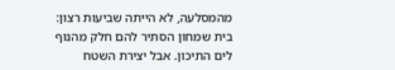מהמסלעה, לא הייתה שביעות רצון: בית שמחון הסתיר להם חלק מהנוף לים התיכון. אבל יצירת השטח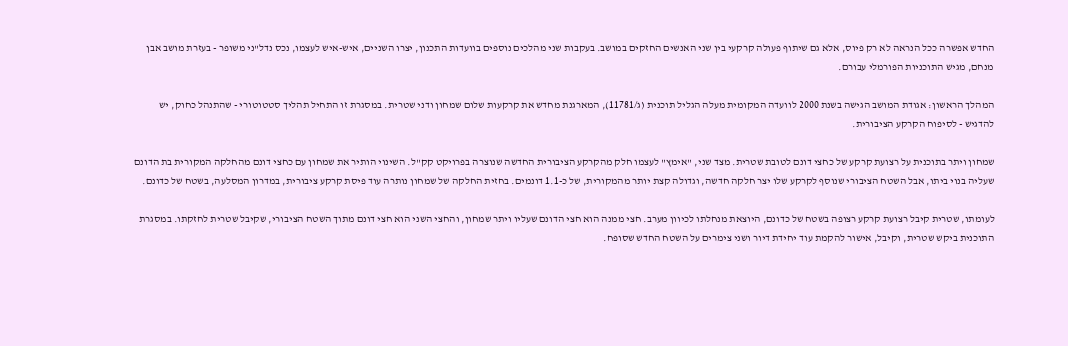החדש אפשרה ככל הנראה לא רק פיוס, אלא גם שיתוף פעולה קרקעי בין שני האנשים החזקים במושב. בעקבות שני מהלכים נוספים בוועדות התכנון, יצרו השניים, איש-איש לעצמו, נכס נדל"ני משופר - בעזרת מושב אבן מנחם, מגיש התוכניות הפורמלי עבורם.

המהלך הראשון: אגודת המושב הגישה בשנת 2000 לוועדה המקומית מעלה הגליל תוכנית (ג/11781), המארגנת מחדש את קרקעות שלום שמחון ודני שטרית. במסגרת זו התחיל תהליך סטטוטורי - שהתנהל כחוק, יש להדגיש - לסיפוח הקרקע הציבורית.

שמחון ויתר בתוכנית על רצועת קרקע של כחצי דונם לטובת שטרית. מצד שני, "אימץ" לעצמו חלק מהקרקע הציבורית החדשה שנוצרה בפרויקט קק"ל. השינוי הותיר את שמחון עם כחצי דונם מהחלקה המקורית בת הדונם שעליה בנוי ביתו, אבל השטח הציבורי שנוסף לקרקע שלו יצר חלקה חדשה, וגדולה קצת יותר מהמקורית, של כ-1.1 דונמים. בחזית החלקה של שמחון נותרה עוד פיסת קרקע ציבורית, במדרון המסלעה, בשטח של כדונם.

לעומתו, שטרית קיבל רצועת קרקע רצופה בשטח של כדונם, היוצאת מנחלתו לכיוון מערב. חצי ממנה הוא חצי הדונם שעליו ויתר שמחון, והחצי השני הוא חצי דונם מתוך השטח הציבורי, שקיבל שטרית לחזקתו. במסגרת התוכנית ביקש שטרית, וקיבל, אישור להקמת עוד יחידת דיור ושני צימרים על השטח החדש שסופח.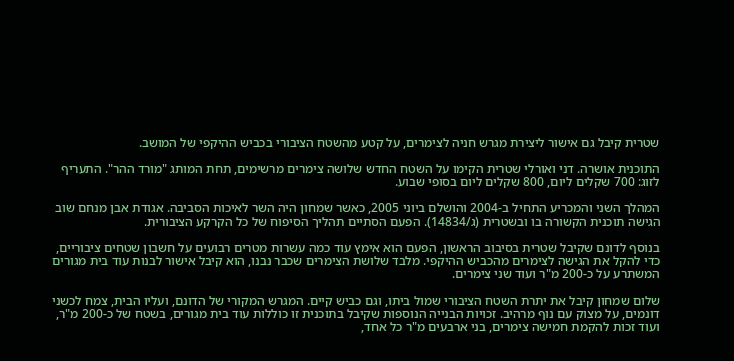שטרית קיבל גם אישור ליצירת מגרש חניה לצימרים, על קטע מהשטח הציבורי בכביש ההיקפי של המושב.

התוכנית אושרה. דני ואורלי שטרית הקימו על השטח החדש שלושה צימרים מרשימים, תחת המותג "מורד ההר". התעריף לזוג: 700 שקלים ליום, 800 שקלים ליום בסופי שבוע.

המהלך השני והמכריע התחיל ב-2004 והושלם ביוני 2005, כאשר שמחון היה השר לאיכות הסביבה. אגודת אבן מנחם שוב הגישה תוכנית הקשורה בו ובשטרית (ג/14834). הפעם הסתיים תהליך הסיפוח של כל הקרקע הציבורית.

בנוסף לדונם שקיבל שטרית בסיבוב הראשון, הפעם הוא אימץ עוד כמה עשרות מטרים רבועים על חשבון שטחים ציבוריים, כדי להקל את הגישה לצימרים מהכביש ההיקפי. מלבד שלושת הצימרים שכבר נבנו, הוא קיבל אישור לבנות עוד בית מגורים המשתרע על כ-200 מ"ר ועוד שני צימרים.

שלום שמחון קיבל את יתרת השטח הציבורי שמול ביתו, וגם כביש קיים. המגרש המקורי של הדונם, ועליו הבית, צמח לכשני דונמים, על מצוק עם נוף מרהיב. זכויות הבנייה הנוספות שקיבל בתוכנית זו כוללות עוד בית מגורים, בשטח של כ-200 מ"ר, ועוד זכות להקמת חמישה צימרים, בני ארבעים מ"ר כל אחד,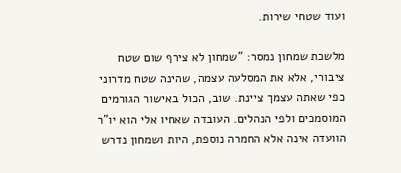ועוד שטחי שירות.

מלשכת שמחון נמסר: "שמחון לא צירף שום שטח ציבורי, אלא את המסלעה עצמה, שהינה שטח מדרוני כפי שאתה עצמך ציינת. שוב, הכול באישור הגורמים המוסמכים ולפי הנהלים. העובדה שאחיו אלי הוא יו"ר הוועדה אינה אלא החמרה נוספת, היות ושמחון נדרש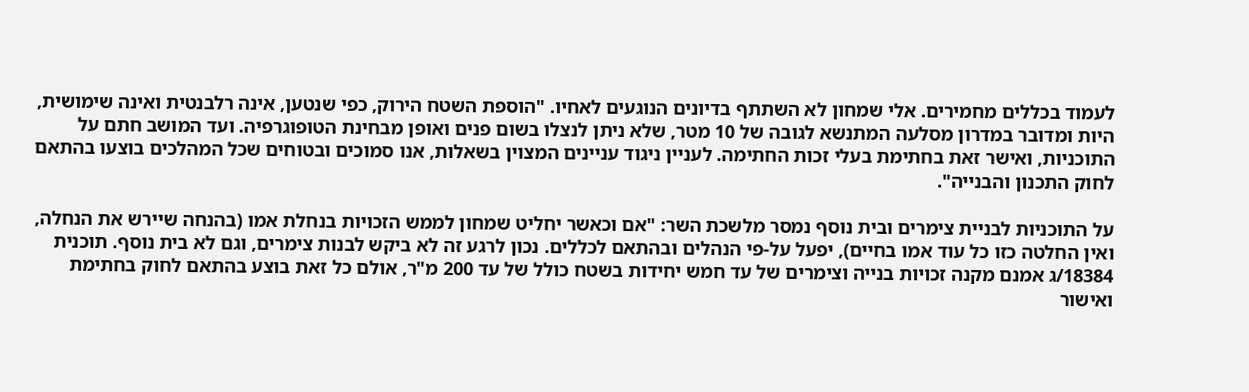לעמוד בכללים מחמירים. אלי שמחון לא השתתף בדיונים הנוגעים לאחיו. "הוספת השטח הירוק, כפי שנטען, אינה רלבנטית ואינה שימושית, היות ומדובר במדרון מסלעה המתנשא לגובה של 10 מטר, שלא ניתן לנצלו בשום פנים ואופן מבחינת הטופוגרפיה. ועד המושב חתם על התוכניות, ואישר זאת בחתימת בעלי זכות החתימה. לעניין ניגוד עניינים המצוין בשאלות, אנו סמוכים ובטוחים שכל המהלכים בוצעו בהתאם לחוק התכנון והבנייה".

על התוכניות לבניית צימרים ובית נוסף נמסר מלשכת השר: "אם וכאשר יחליט שמחון לממש הזכויות בנחלת אמו (בהנחה שיירש את הנחלה, ואין החלטה כזו כל עוד אמו בחיים), יפעל על-פי הנהלים ובהתאם לכללים. נכון לרגע זה לא ביקש לבנות צימרים, וגם לא בית נוסף. תוכנית 18384/ג אמנם מקנה זכויות בנייה וצימרים של עד חמש יחידות בשטח כולל של עד 200 מ"ר, אולם כל זאת בוצע בהתאם לחוק בחתימת ואישור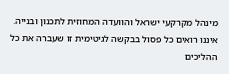מינהל מקרקעי ישראל והוועדה המחוזית לתכנון ובנייה. איננו רואים כל פסול בבקשה לגיטימית זו שעברה את כל ההליכים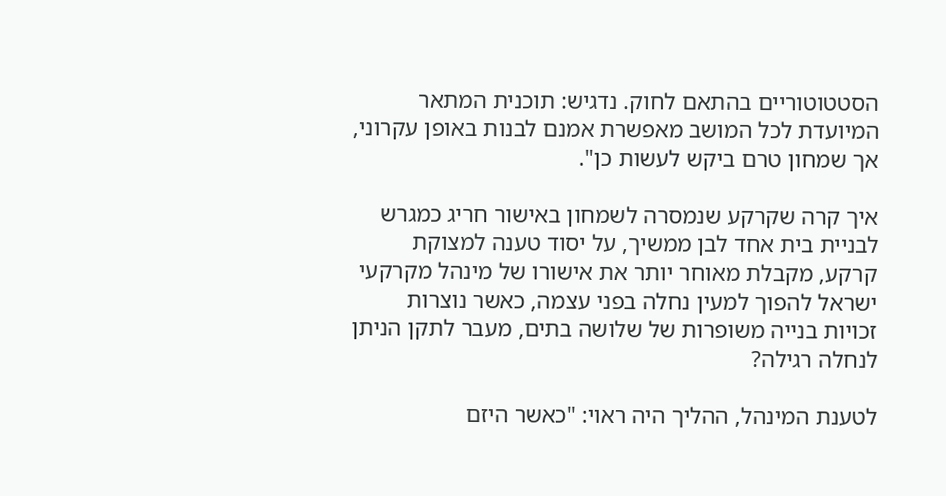הסטטוטוריים בהתאם לחוק. נדגיש: תוכנית המתאר המיועדת לכל המושב מאפשרת אמנם לבנות באופן עקרוני, אך שמחון טרם ביקש לעשות כן".

איך קרה שקרקע שנמסרה לשמחון באישור חריג כמגרש לבניית בית אחד לבן ממשיך, על יסוד טענה למצוקת קרקע, מקבלת מאוחר יותר את אישורו של מינהל מקרקעי ישראל להפוך למעין נחלה בפני עצמה, כאשר נוצרות זכויות בנייה משופרות של שלושה בתים, מעבר לתקן הניתן לנחלה רגילה?

לטענת המינהל, ההליך היה ראוי: "כאשר היזם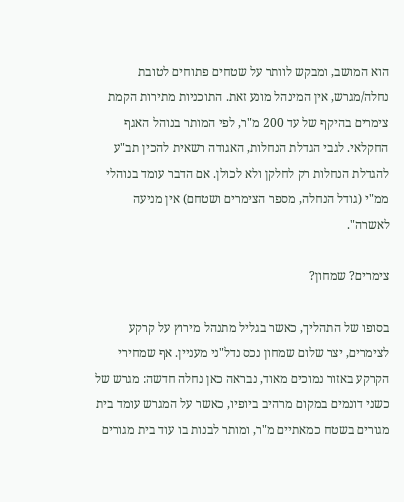הוא המושב, ומבקש לוותר על שטחים פתוחים לטובת נחלה/מגרש, אין המינהל מונע זאת. התוכניות מתירות הקמת צימרים בהיקף של עד 200 מ"ר, לפי המותר בנוהל האגף החקלאי. לגבי הגדלת הנחלות, האגודה רשאית להכין תב"ע להגדלת הנחלות רק לחלקן ולא לכולן. אם הדבר עומד בנוהלי ממ"י (גודל הנחלה, מספר הצימרים ושטחם) אין מניעה לאשרה".

צימרים? שמחון?

בסופו של התהליך, כאשר בגליל מתנהל מירוץ על קרקע לצימרים, יצר שלום שמחון נכס נדל"ני מעניין. אף שמחירי הקרקע באזור נמוכים מאוד, נבראה כאן נחלה חדשה: מגרש של כשני דונמים במקום מרהיב ביופיו, כאשר על המגרש עומד בית מגורים בשטח כמאתיים מ"ר, ומותר לבנות בו עוד בית מגורים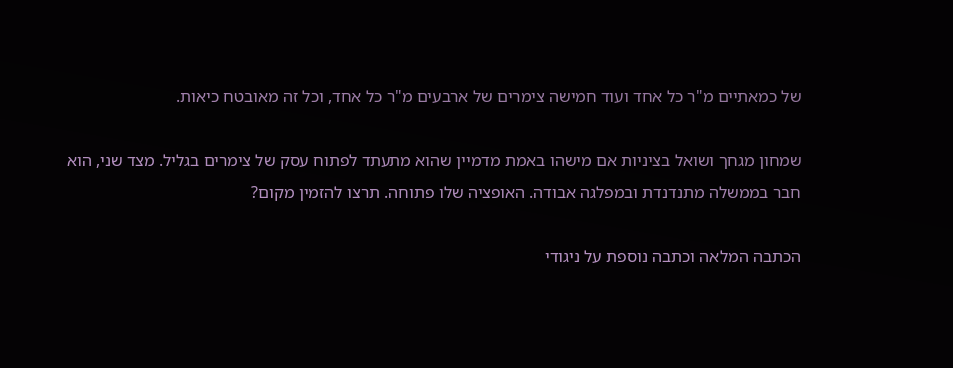של כמאתיים מ"ר כל אחד ועוד חמישה צימרים של ארבעים מ"ר כל אחד, וכל זה מאובטח כיאות.

שמחון מגחך ושואל בציניות אם מישהו באמת מדמיין שהוא מתעתד לפתוח עסק של צימרים בגליל. מצד שני, הוא חבר בממשלה מתנדנדת ובמפלגה אבודה. האופציה שלו פתוחה. תרצו להזמין מקום?

הכתבה המלאה וכתבה נוספת על ניגודי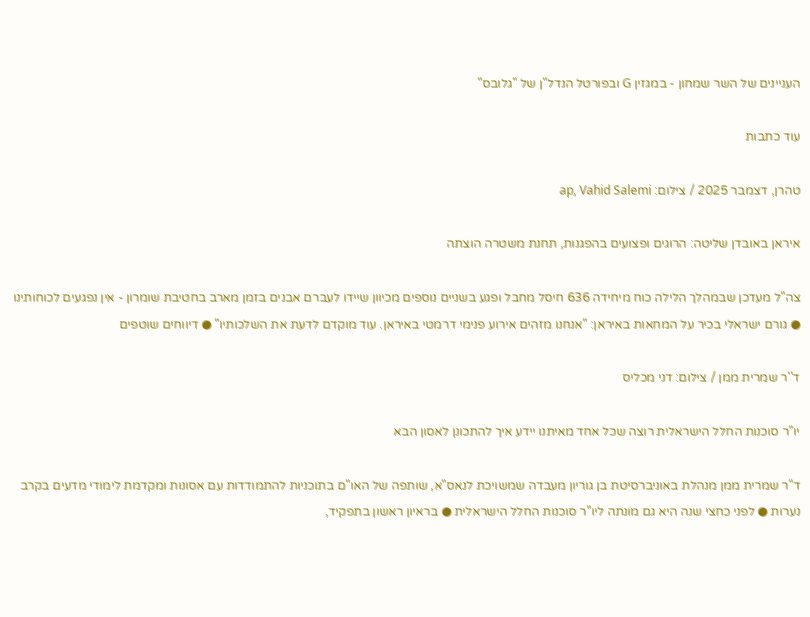העניינים של השר שמחון - במגזין G ובפורטל הנדל"ן של "גלובס"

עוד כתבות

טהרן, דצמבר 2025 / צילום: ap, Vahid Salemi

איראן באובדן שליטה: הרוגים ופצועים בהפגנות, תחנת משטרה הוצתה

צה"ל מעדכן שבמהלך הלילה כוח מיחידה 636 חיסל מחבל ופגע בשניים נוספים מכיוון שיידו לעברם אבנים בזמן מארב בחטיבת שומרון - אין נפגעים לכוחותינו ● גורם ישראלי בכיר על המחאות באיראן: "אנחנו מזהים אירוע פנימי דרמטי באיראן. עוד מוקדם לדעת את השלכותיו" ● דיווחים שוטפים

ד''ר שמרית ממן / צילום: דני מכליס

יו"ר סוכנות החלל הישראלית רוצה שכל אחד מאיתנו יידע איך להתכונן לאסון הבא

ד"ר שמרית ממן מנהלת באוניברסיטת בן גוריון מעבדה שמשויכת לנאס"א, שותפה של האו"ם בתוכניות להתמודדות עם אסונות ומקדמת לימודי מדעים בקרב נערות ● לפני כחצי שנה היא גם מונתה ליו"ר סוכנות החלל הישראלית ● בראיון ראשון בתפקיד,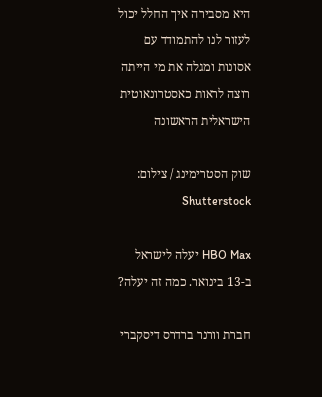היא מסבירה איך החלל יכול לעזור לנו להתמודד עם אסונות ומגלה את מי הייתה רוצה לראות כאסטרונאוטית הישראלית הראשונה

שוק הסטרימינג / צילום: Shutterstock

HBO Max יעלה לישראל ב-13 בינואר. כמה זה יעלה?

חברת וורנר ברדרס דיסקברי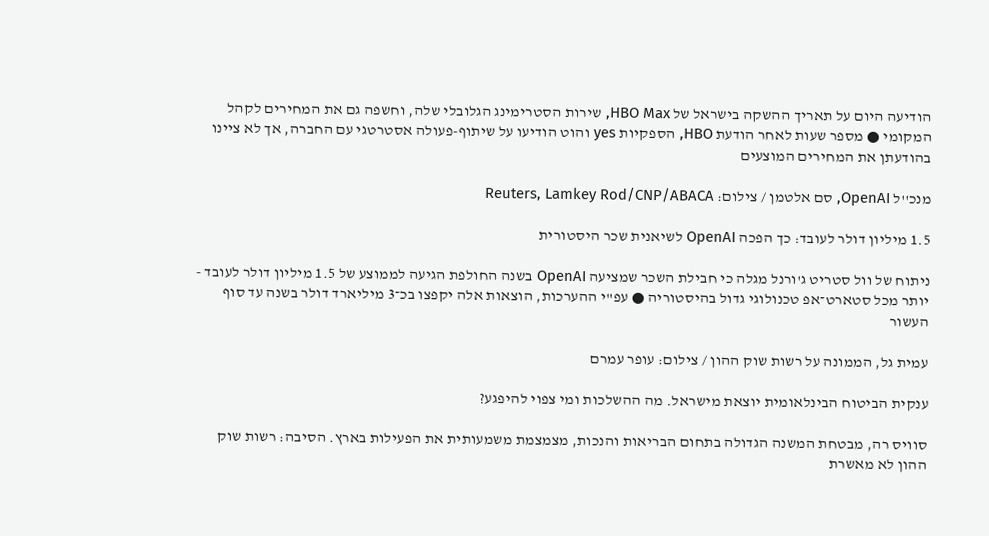הודיעה היום על תאריך ההשקה בישראל של HBO Max, שירות הסטרימינג הגלובלי שלה, וחשפה גם את המחירים לקהל המקומי ● מספר שעות לאחר הודעת HBO, הספקיות yes והוט הודיעו על שיתוף-פעולה אסטרטגי עם החברה, אך לא ציינו בהודעתן את המחירים המוצעים

מנכ''ל OpenAI, סם אלטמן / צילום: Reuters, Lamkey Rod/CNP/ABACA

1.5 מיליון דולר לעובד: כך הפכה OpenAI לשיאנית שכר היסטורית

ניתוח של וול סטריט ג'ורנל מגלה כי חבילת השכר שמציעה OpenAI בשנה החולפת הגיעה לממוצע של 1.5 מיליון דולר לעובד - יותר מכל סטארט־אפ טכנולוגי גדול בהיסטוריה ● עפ"י ההערכות, הוצאות אלה יקפצו בכ־3 מיליארד דולר בשנה עד סוף העשור

עמית גל, הממונה על רשות שוק ההון / צילום: עופר עמרם

ענקית הביטוח הבינלאומית יוצאת מישראל. מה ההשלכות ומי צפוי להיפגע?

סוויס רה, מבטחת המשנה הגדולה בתחום הבריאות והנכות, מצמצמת משמעותית את הפעילות בארץ. הסיבה: רשות שוק ההון לא מאשרת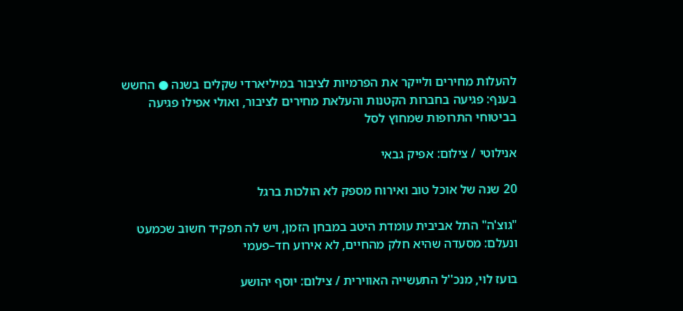להעלות מחירים ולייקר את הפרמיות לציבור במיליארדי שקלים בשנה ● החשש בענף: פגיעה בחברות הקטנות והעלאת מחירים לציבור, ואולי אפילו פגיעה בביטוחי התרופות שמחוץ לסל

אנילוטי / צילום: אפיק גבאי

20 שנה של אוכל טוב ואירוח מספק לא הולכות ברגל

"גוצ'ה" התל אביבית עומדת היטב במבחן הזמן, ויש לה תפקיד חשוב שכמעט ונעלם: מסעדה שהיא חלק מהחיים, לא אירוע חד–פעמי

בועז לוי, מנכ''ל התעשייה האווירית / צילום: יוסף יהושע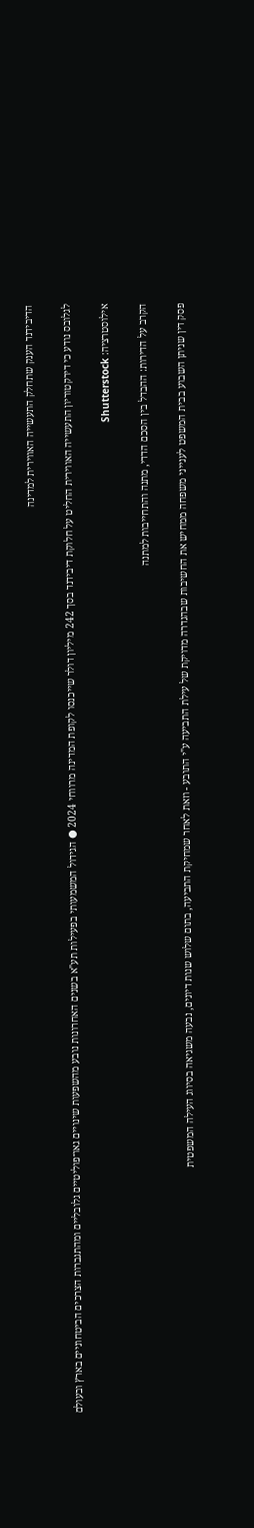הדיבידנד הענק שתחלק התעשייה האווירית למדינה

לגלובס נודע כי דירקטוריון התעשייה האווירית החליט על חלוקת דיבידנד בסך 242 מיליון דולר שייכנסו לקופת המדינה מרווחי 2024 ● הגידול המשמעותי בפעילות תע"א בשנים האחרונות נובע מהשפעות שינויים גאו־פוליטיים גלובליים ומהתגברות הצרכים הביטחוניים בארץ ובעולם

אילוסטרציה: Shutterstock

הקרב על הדירות: ההבדל בין הסכם הדדי, מתנה והתחייבות למתנה

פסק דין שניתן השבוע בבית המשפט לענייני משפחה ממחיש את החשיבות שבהגדרה מדויקת של עילת התביעה ע"י התובע - וזאת לאחר שמחיקת התביעה, בתום שלוש שנות דיונים, נבעה משגיאה בסיווג העילה המשפטית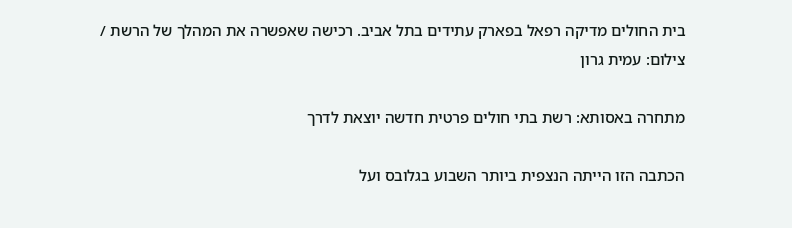בית החולים מדיקה רפאל בפארק עתידים בתל אביב. רכישה שאפשרה את המהלך של הרשת / צילום: עמית גרון

מתחרה באסותא: רשת בתי חולים פרטית חדשה יוצאת לדרך

הכתבה הזו הייתה הנצפית ביותר השבוע בגלובס ועל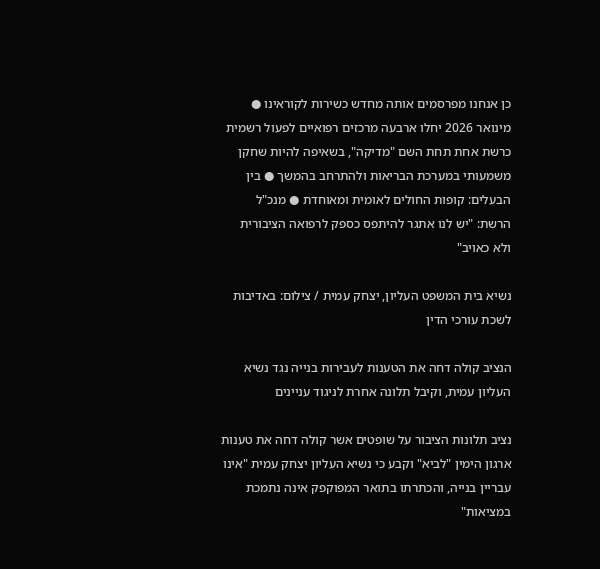כן אנחנו מפרסמים אותה מחדש כשירות לקוראינו ● מינואר 2026 יחלו ארבעה מרכזים רפואיים לפעול רשמית כרשת אחת תחת השם "מדיקה", בשאיפה להיות שחקן משמעותי במערכת הבריאות ולהתרחב בהמשך ● בין הבעלים: קופות החולים לאומית ומאוחדת ● מנכ"ל הרשת: "יש לנו אתגר להיתפס כספק לרפואה הציבורית ולא כאויב"

נשיא בית המשפט העליון, יצחק עמית / צילום: באדיבות לשכת עורכי הדין

הנציב קולה דחה את הטענות לעבירות בנייה נגד נשיא העליון עמית, וקיבל תלונה אחרת לניגוד עניינים

נציב תלונות הציבור על שופטים אשר קולה דחה את טענות ארגון הימין "לביא" וקבע כי נשיא העליון יצחק עמית "אינו עבריין בנייה, והכתרתו בתואר המפוקפק אינה נתמכת במציאות"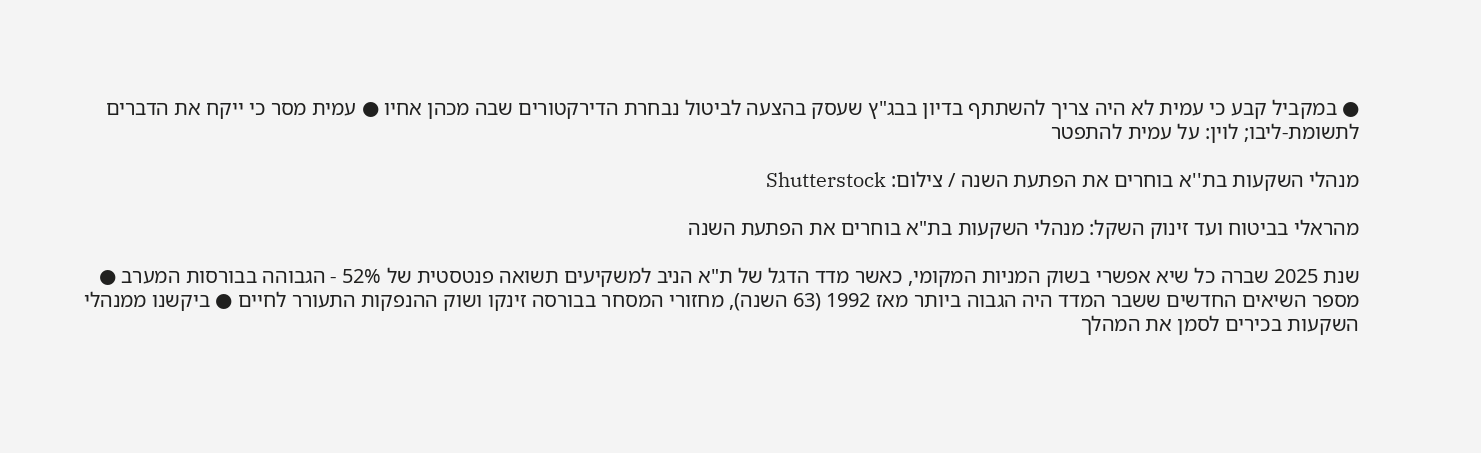● במקביל קבע כי עמית לא היה צריך להשתתף בדיון בבג"ץ שעסק בהצעה לביטול נבחרת הדירקטורים שבה מכהן אחיו ● עמית מסר כי ייקח את הדברים לתשומת-ליבו; לוין: על עמית להתפטר

מנהלי השקעות בת''א בוחרים את הפתעת השנה / צילום: Shutterstock

מהראלי בביטוח ועד זינוק השקל: מנהלי השקעות בת"א בוחרים את הפתעת השנה

שנת 2025 שברה כל שיא אפשרי בשוק המניות המקומי, כאשר מדד הדגל של ת"א הניב למשקיעים תשואה פנטסטית של 52% - הגבוהה בבורסות המערב ● מספר השיאים החדשים ששבר המדד היה הגבוה ביותר מאז 1992 (63 השנה), מחזורי המסחר בבורסה זינקו ושוק ההנפקות התעורר לחיים ● ביקשנו ממנהלי השקעות בכירים לסמן את המהלך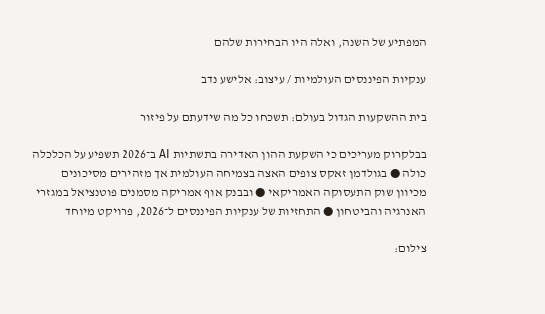המפתיע של השנה, ואלה היו הבחירות שלהם

ענקיות הפיננסים העולמיות / עיצוב: אלישע נדב

בית ההשקעות הגדול בעולם: תשכחו כל מה שידעתם על פיזור

בבלקרוק מעריכים כי השקעת ההון האדירה בתשתיות AI ב־2026 תשפיע על הכלכלה כולה ● בגולדמן זאקס צופים האצה בצמיחה העולמית אך מזהירים מסיכונים מכיוון שוק התעסוקה האמריקאי ● ובבנק אוף אמריקה מסמנים פוטנציאל במגזרי האנרגיה והביטחון ● התחזיות של ענקיות הפיננסים ל־2026, פרויקט מיוחד

צילום: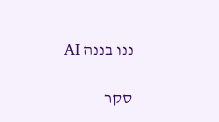ננו בננה AI

סקר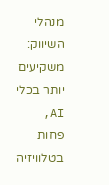מנהלי השיווק: משקיעים יותר בכלי AI, פחות בטלוויזיה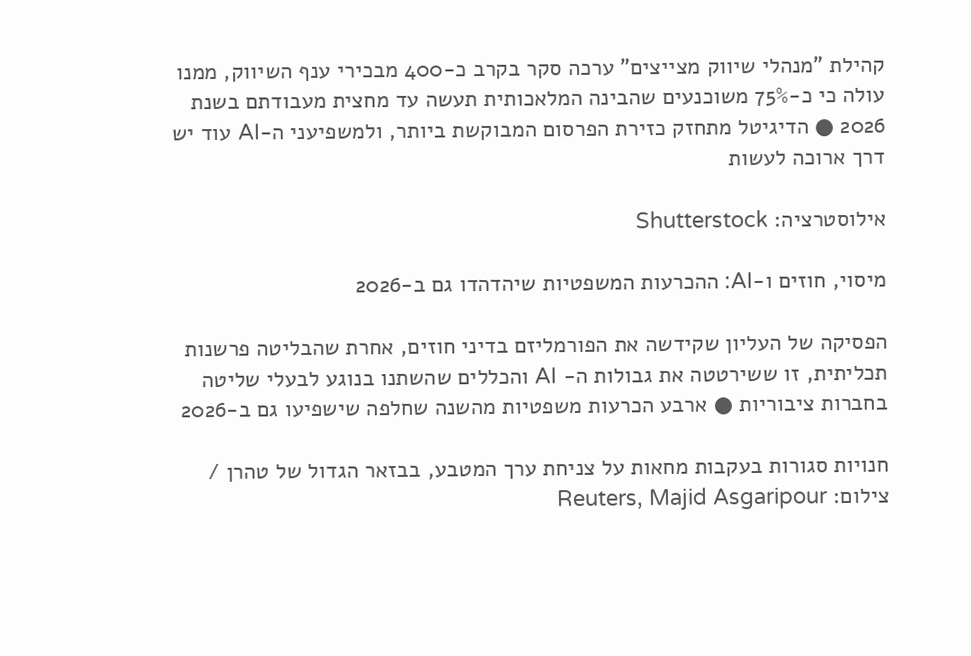קהילת "מנהלי שיווק מצייצים" ערכה סקר בקרב כ-400 מבכירי ענף השיווק, ממנו עולה כי כ-75% משוכנעים שהבינה המלאכותית תעשה עד מחצית מעבודתם בשנת 2026 ● הדיגיטל מתחזק כזירת הפרסום המבוקשת ביותר, ולמשפיעני ה-AI עוד יש דרך ארוכה לעשות

אילוסטרציה: Shutterstock

מיסוי, חוזים ו-AI: ההכרעות המשפטיות שיהדהדו גם ב-2026

הפסיקה של העליון שקידשה את הפורמליזם בדיני חוזים, אחרת שהבליטה פרשנות תכליתית, זו ששירטטה את גבולות ה- AI והכללים שהשתנו בנוגע לבעלי שליטה בחברות ציבוריות ● ארבע הכרעות משפטיות מהשנה שחלפה שישפיעו גם ב-2026

חנויות סגורות בעקבות מחאות על צניחת ערך המטבע, בבזאר הגדול של טהרן / צילום: Reuters, Majid Asgaripour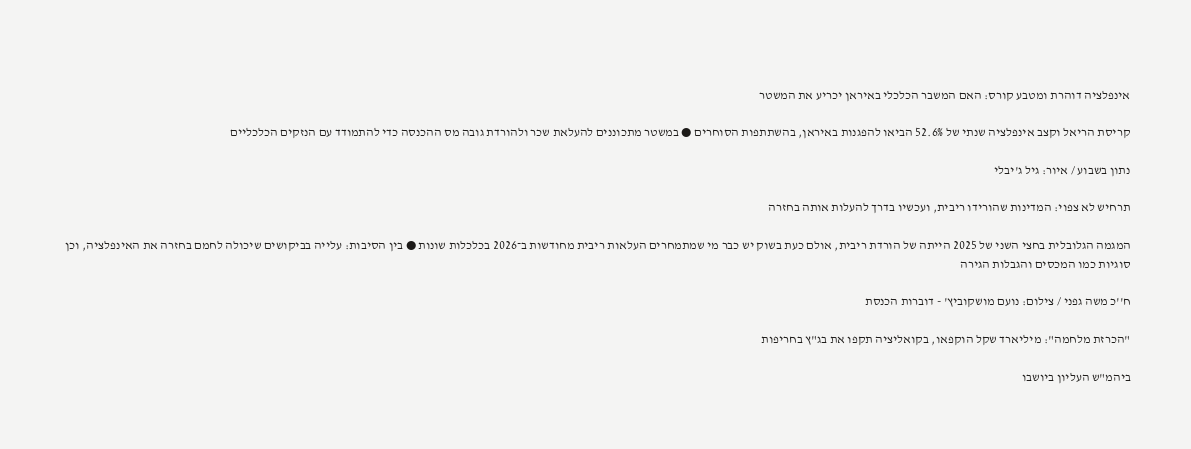אינפלציה דוהרת ומטבע קורס: האם המשבר הכלכלי באיראן יכריע את המשטר

קריסת הריאל וקצב אינפלציה שנתי של 52.6% הביאו להפגנות באיראן, בהשתתפות הסוחרים ● במשטר מתכוננים להעלאת שכר ולהורדת גובה מס ההכנסה כדי להתמודד עם הנזקים הכלכליים

נתון בשבוע / איור: גיל ג'יבלי

תרחיש לא צפוי: המדינות שהורידו ריבית, ועכשיו בדרך להעלות אותה בחזרה

המגמה הגלובלית בחצי השני של 2025 הייתה של הורדת ריבית, אולם כעת בשוק יש כבר מי שמתמחרים העלאות ריבית מחודשות ב־2026 בכלכלות שונות ● בין הסיבות: עלייה בביקושים שיכולה לחמם בחזרה את האינפלציה, וכן סוגיות כמו המכסים והגבלות הגירה

ח''כ משה גפני / צילום: נועם מושקוביץ' - דוברות הכנסת

"הכרזת מלחמה": מיליארד שקל הוקפאו, בקואליציה תקפו את בג"ץ בחריפות

ביהמ"ש העליון ביושבו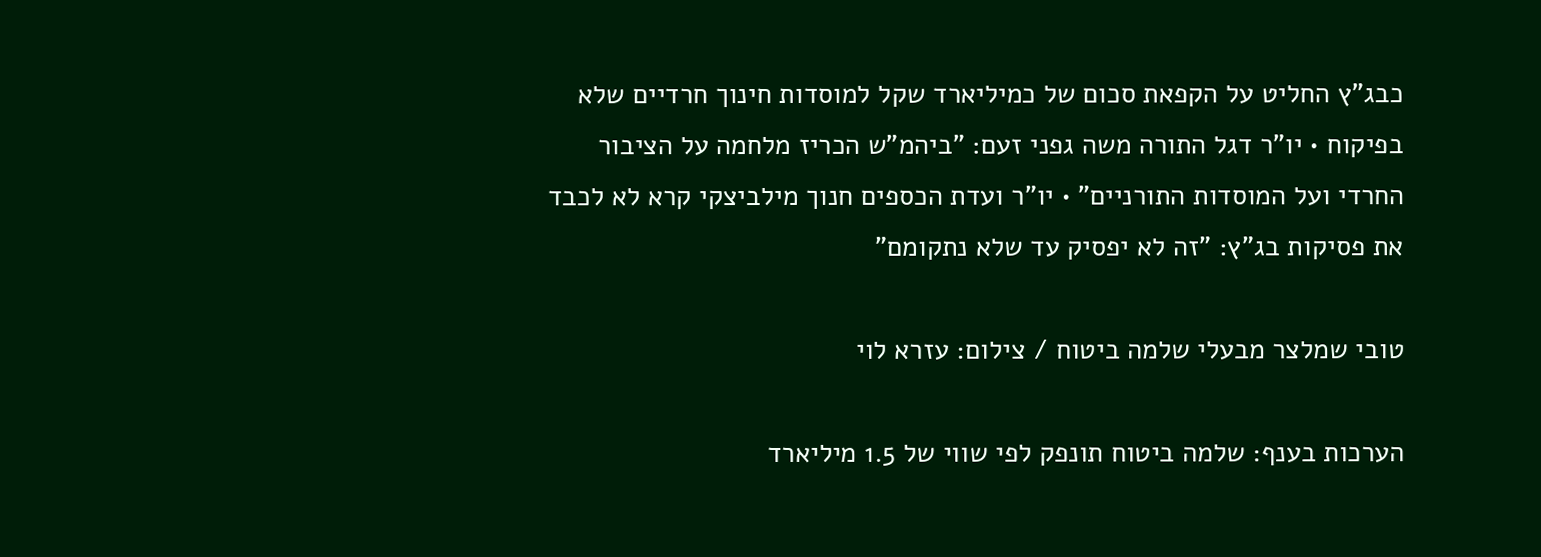כבג"ץ החליט על הקפאת סכום של כמיליארד שקל למוסדות חינוך חרדיים שלא בפיקוח • יו"ר דגל התורה משה גפני זעם: "ביהמ"ש הכריז מלחמה על הציבור החרדי ועל המוסדות התורניים" • יו"ר ועדת הכספים חנוך מילביצקי קרא לא לכבד את פסיקות בג"ץ: "זה לא יפסיק עד שלא נתקומם"

טובי שמלצר מבעלי שלמה ביטוח / צילום: עזרא לוי

הערכות בענף: שלמה ביטוח תונפק לפי שווי של 1.5 מיליארד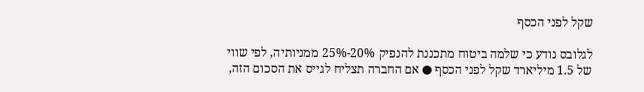שקל לפני הכסף

לגלובס נודע כי שלמה ביטוח מתכננת להנפיק 20%-25% ממניותיה, לפי שווי של 1.5 מיליארד שקל לפני הכסף ● אם החברה תצליח לגייס את הסכום הזה,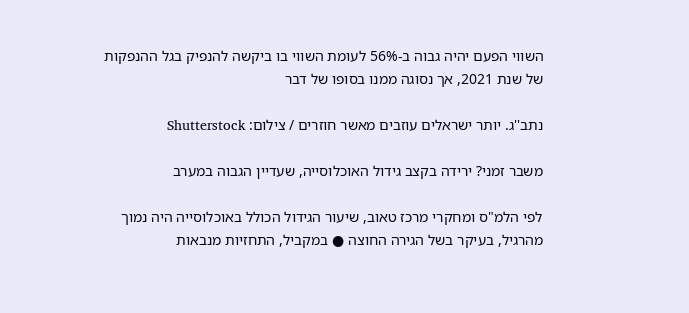השווי הפעם יהיה גבוה ב-56% לעומת השווי בו ביקשה להנפיק בגל ההנפקות של שנת 2021, אך נסוגה ממנו בסופו של דבר

נתב''ג. יותר ישראלים עוזבים מאשר חוזרים / צילום: Shutterstock

משבר זמני? ירידה בקצב גידול האוכלוסייה, שעדיין הגבוה במערב

לפי הלמ"ס ומחקרי מרכז טאוב, שיעור הגידול הכולל באוכלוסייה היה נמוך מהרגיל, בעיקר בשל הגירה החוצה ● במקביל, התחזיות מנבאות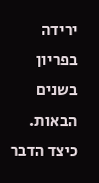ירידה בפריון בשנים הבאות. כיצד הדבר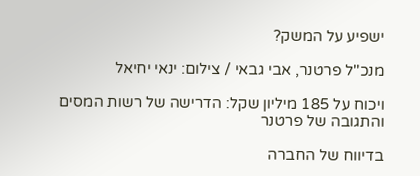ישפיע על המשק?

מנכ''ל פרטנר, אבי גבאי / צילום: ינאי יחיאל

ויכוח על 185 מיליון שקל: הדרישה של רשות המסים והתגובה של פרטנר

בדיווח של החברה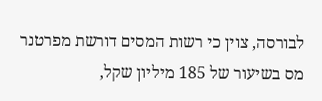לבורסה, צוין כי רשות המסים דורשת מפרטנר מס בשיעור של 185 מיליון שקל,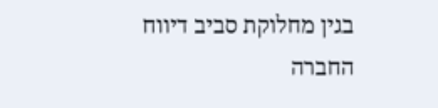בגין מחלוקת סביב דיווח החברה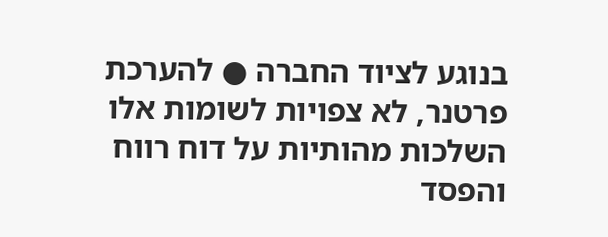בנוגע לציוד החברה ● להערכת פרטנר, לא צפויות לשומות אלו השלכות מהותיות על דוח רווח והפסד